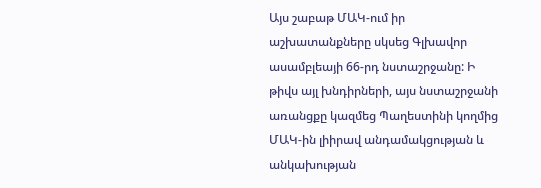Այս շաբաթ ՄԱԿ-ում իր աշխատանքները սկսեց Գլխավոր ասամբլեայի 66-րդ նստաշրջանը: Ի թիվս այլ խնդիրների, այս նստաշրջանի առանցքը կազմեց Պաղեստինի կողմից ՄԱԿ-ին լիիրավ անդամակցության և անկախության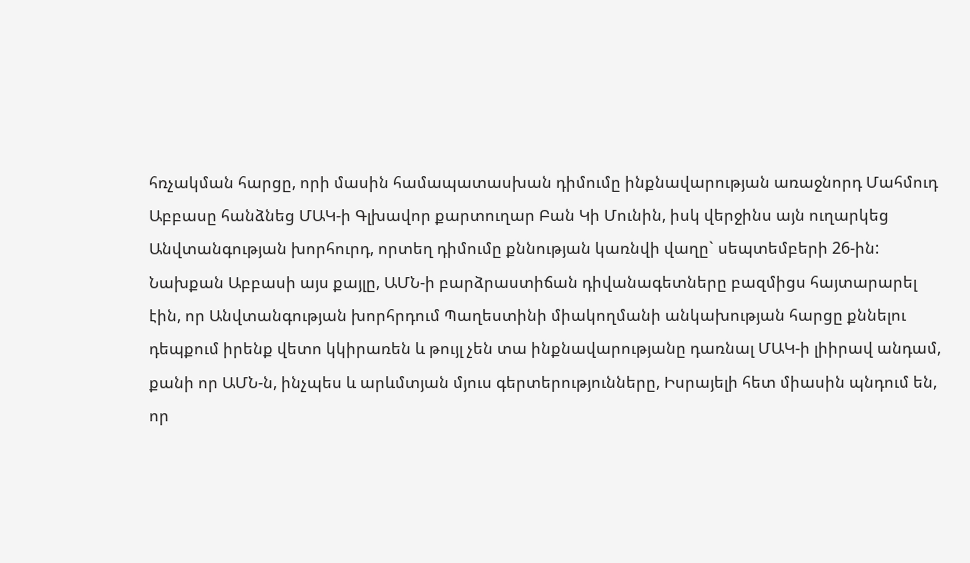հռչակման հարցը, որի մասին համապատասխան դիմումը ինքնավարության առաջնորդ Մահմուդ Աբբասը հանձնեց ՄԱԿ-ի Գլխավոր քարտուղար Բան Կի Մունին, իսկ վերջինս այն ուղարկեց Անվտանգության խորհուրդ, որտեղ դիմումը քննության կառնվի վաղը` սեպտեմբերի 26-ին:
Նախքան Աբբասի այս քայլը, ԱՄՆ-ի բարձրաստիճան դիվանագետները բազմիցս հայտարարել էին, որ Անվտանգության խորհրդում Պաղեստինի միակողմանի անկախության հարցը քննելու դեպքում իրենք վետո կկիրառեն և թույլ չեն տա ինքնավարությանը դառնալ ՄԱԿ-ի լիիրավ անդամ, քանի որ ԱՄՆ-ն, ինչպես և արևմտյան մյուս գերտերությունները, Իսրայելի հետ միասին պնդում են, որ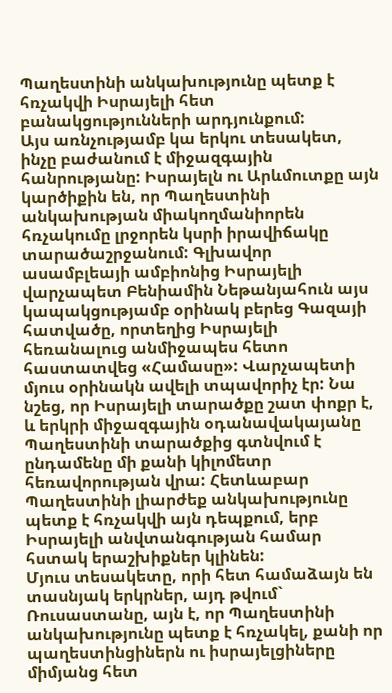Պաղեստինի անկախությունը պետք է հռչակվի Իսրայելի հետ բանակցությունների արդյունքում:
Այս առնչությամբ կա երկու տեսակետ, ինչը բաժանում է միջազգային հանրությանը: Իսրայելն ու Արևմուտքը այն կարծիքին են, որ Պաղեստինի անկախության միակողմանիորեն հռչակումը լրջորեն կսրի իրավիճակը տարածաշրջանում: Գլխավոր ասամբլեայի ամբիոնից Իսրայելի վարչապետ Բենիամին Նեթանյահուն այս կապակցությամբ օրինակ բերեց Գազայի հատվածը, որտեղից Իսրայելի հեռանալուց անմիջապես հետո հաստատվեց «Համասը»: Վարչապետի մյուս օրինակն ավելի տպավորիչ էր: Նա նշեց, որ Իսրայելի տարածքը շատ փոքր է, և երկրի միջազգային օդանավակայանը Պաղեստինի տարածքից գտնվում է ընդամենը մի քանի կիլոմետր հեռավորության վրա: Հետևաբար Պաղեստինի լիարժեք անկախությունը պետք է հռչակվի այն դեպքում, երբ Իսրայելի անվտանգության համար հստակ երաշխիքներ կլինեն:
Մյուս տեսակետը, որի հետ համաձայն են տասնյակ երկրներ, այդ թվում` Ռուսաստանը, այն է, որ Պաղեստինի անկախությունը պետք է հռչակել, քանի որ պաղեստինցիներն ու իսրայելցիները միմյանց հետ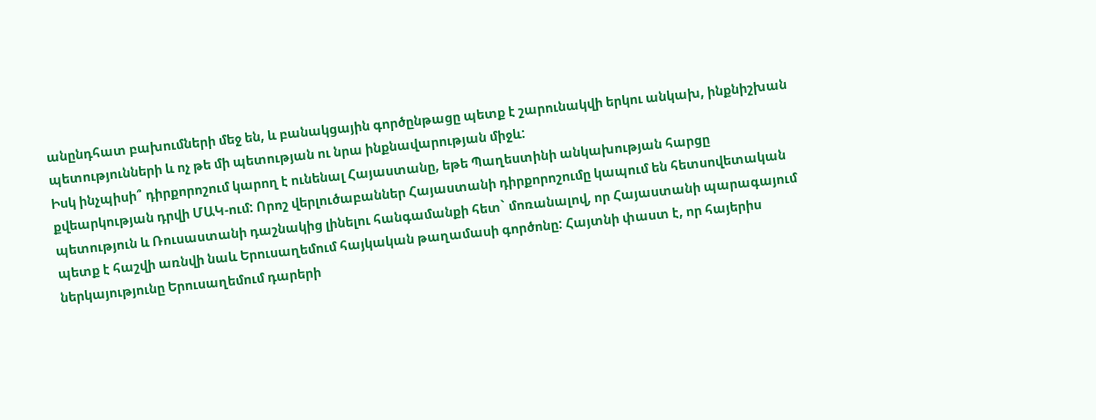անընդհատ բախումների մեջ են, և բանակցային գործընթացը պետք է շարունակվի երկու անկախ, ինքնիշխան պետությունների և ոչ թե մի պետության ու նրա ինքնավարության միջև:
Իսկ ինչպիսի՞ դիրքորոշում կարող է ունենալ Հայաստանը, եթե Պաղեստինի անկախության հարցը քվեարկության դրվի ՄԱԿ-ում: Որոշ վերլուծաբաններ Հայաստանի դիրքորոշումը կապում են հետսովետական պետություն և Ռուսաստանի դաշնակից լինելու հանգամանքի հետ` մոռանալով, որ Հայաստանի պարագայում պետք է հաշվի առնվի նաև Երուսաղեմում հայկական թաղամասի գործոնը: Հայտնի փաստ է, որ հայերիս ներկայությունը Երուսաղեմում դարերի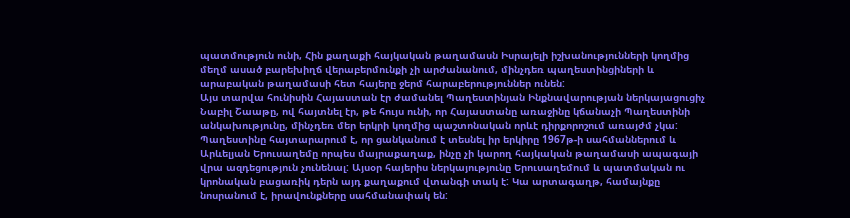պատմություն ունի, Հին քաղաքի հայկական թաղամասն Իսրայելի իշխանությունների կողմից մեղմ ասած բարեխիղճ վերաբերմունքի չի արժանանում, մինչդեռ պաղեստինցիների և արաբական թաղամասի հետ հայերը ջերմ հարաբերություններ ունեն:
Այս տարվա հունիսին Հայաստան էր ժամանել Պաղեստինյան Ինքնավարության ներկայացուցիչ Նաբիլ Շաաթը, ով հայտնել էր, թե հույս ունի, որ Հայաստանը առաջինը կճանաչի Պաղեստինի անկախությունը, մինչդեռ մեր երկրի կողմից պաշտոնական որևէ դիրքորոշում առայժմ չկա:
Պաղեստինը հայտարարում է, որ ցանկանում է տեսնել իր երկիրը 1967թ-ի սահմաններում և Արևելյան Երուսաղեմը որպես մայրաքաղաք, ինչը չի կարող հայկական թաղամասի ապագայի վրա ազդեցություն չունենալ: Այսօր հայերիս ներկայությունը Երուսաղեմում և պատմական ու կրոնական բացառիկ դերն այդ քաղաքում վտանգի տակ է: Կա արտագաղթ, համայնքը նոսրանում է, իրավունքները սահմանափակ են: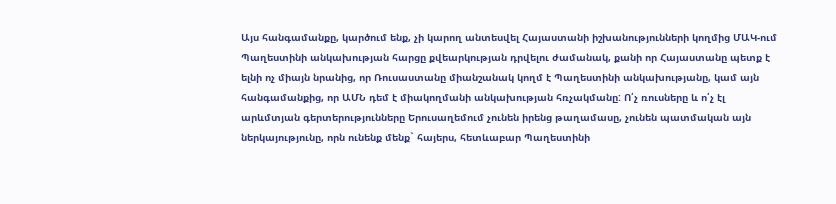Այս հանգամանքը, կարծում ենք, չի կարող անտեսվել Հայաստանի իշխանությունների կողմից ՄԱԿ-ում Պաղեստինի անկախության հարցը քվեարկության դրվելու ժամանակ, քանի որ Հայաստանը պետք է ելնի ոչ միայն նրանից, որ Ռուսաստանը միանշանակ կողմ է Պաղեստինի անկախությանը, կամ այն հանգամանքից, որ ԱՄՆ դեմ է միակողմանի անկախության հռչակմանը: Ո՛չ ռուսները և ո՛չ էլ արևմտյան գերտերությունները Երուսաղեմում չունեն իրենց թաղամասը, չունեն պատմական այն ներկայությունը, որն ունենք մենք` հայերս, հետևաբար Պաղեստինի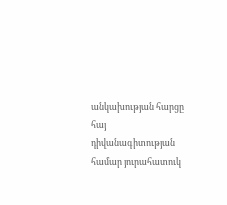անկախության հարցը հայ դիվանագիտության համար յուրահատուկ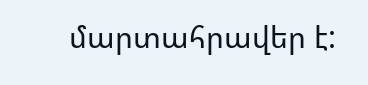մարտահրավեր է: